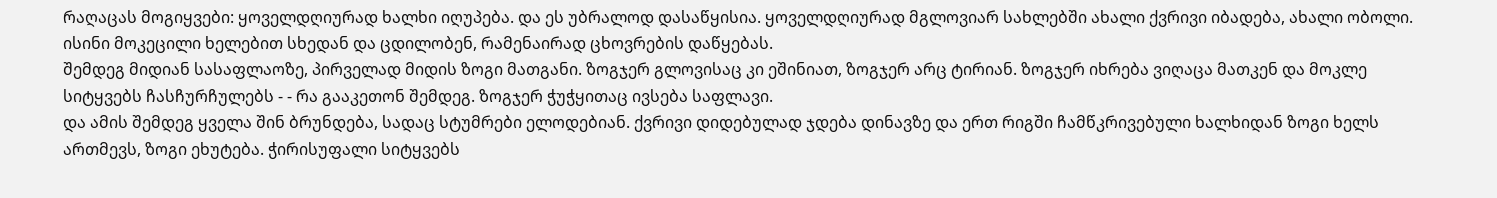რაღაცას მოგიყვები: ყოველდღიურად ხალხი იღუპება. და ეს უბრალოდ დასაწყისია. ყოველდღიურად მგლოვიარ სახლებში ახალი ქვრივი იბადება, ახალი ობოლი. ისინი მოკეცილი ხელებით სხედან და ცდილობენ, რამენაირად ცხოვრების დაწყებას.
შემდეგ მიდიან სასაფლაოზე, პირველად მიდის ზოგი მათგანი. ზოგჯერ გლოვისაც კი ეშინიათ, ზოგჯერ არც ტირიან. ზოგჯერ იხრება ვიღაცა მათკენ და მოკლე სიტყვებს ჩასჩურჩულებს - - რა გააკეთონ შემდეგ. ზოგჯერ ჭუჭყითაც ივსება საფლავი.
და ამის შემდეგ ყველა შინ ბრუნდება, სადაც სტუმრები ელოდებიან. ქვრივი დიდებულად ჯდება დინავზე და ერთ რიგში ჩამწკრივებული ხალხიდან ზოგი ხელს ართმევს, ზოგი ეხუტება. ჭირისუფალი სიტყვებს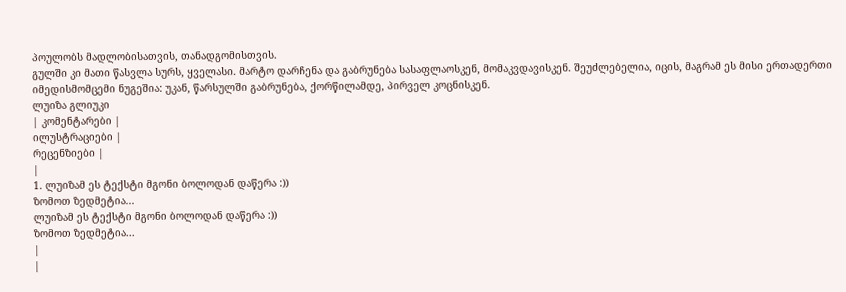პოულობს მადლობისათვის, თანადგომისთვის.
გულში კი მათი წასვლა სურს, ყველასი. მარტო დარჩენა და გაბრუნება სასაფლაოსკენ, მომაკვდავისკენ. შეუძლებელია, იცის, მაგრამ ეს მისი ერთადერთი იმედისმომცემი ნუგეშია: უკან, წარსულში გაბრუნება, ქორწილამდე, პირველ კოცნისკენ.
ლუიზა გლიუკი
| კომენტარები |
ილუსტრაციები |
რეცენზიები |
|
1. ლუიზამ ეს ტექსტი მგონი ბოლოდან დაწერა :))
ზომოთ ზედმეტია...
ლუიზამ ეს ტექსტი მგონი ბოლოდან დაწერა :))
ზომოთ ზედმეტია...
|
|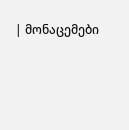| მონაცემები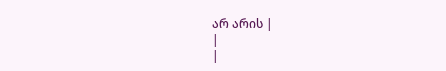არ არის |
|
|